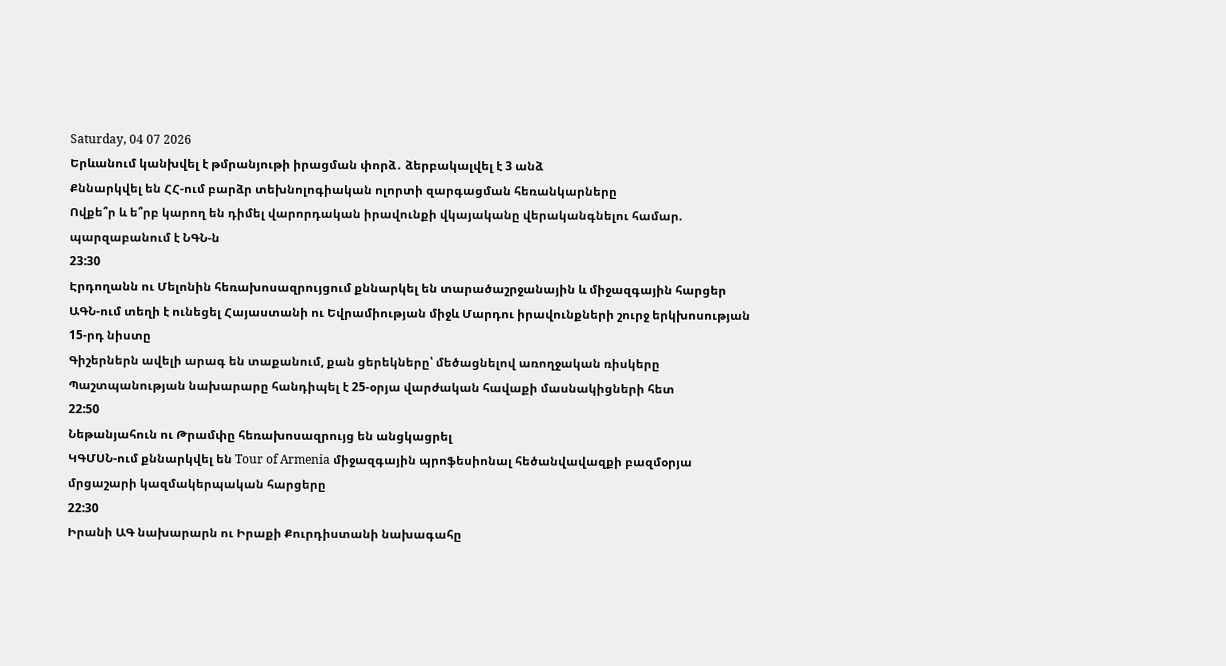Saturday, 04 07 2026
Երևանում կանխվել է թմրանյութի իրացման փորձ․ ձերբակալվել է 3 անձ
Քննարկվել են ՀՀ-ում բարձր տեխնոլոգիական ոլորտի զարգացման հեռանկարները
Ովքե՞ր և ե՞րբ կարող են դիմել վարորդական իրավունքի վկայականը վերականգնելու համար. պարզաբանում է ՆԳՆ-ն
23:30
Էրդողանն ու Մելոնին հեռախոսազրույցում քննարկել են տարածաշրջանային և միջազգային հարցեր
ԱԳՆ-ում տեղի է ունեցել Հայաստանի ու Եվրամիության միջև Մարդու իրավունքների շուրջ երկխոսության 15-րդ նիստը
Գիշերներն ավելի արագ են տաքանում, քան ցերեկները՝ մեծացնելով առողջական ռիսկերը
Պաշտպանության նախարարը հանդիպել է 25-օրյա վարժական հավաքի մասնակիցների հետ
22:50
Նեթանյահուն ու Թրամփը հեռախոսազրույց են անցկացրել
ԿԳՄՍՆ-ում քննարկվել են Tour of Armenia միջազգային պրոֆեսիոնալ հեծանվավազքի բազմօրյա մրցաշարի կազմակերպական հարցերը
22:30
Իրանի ԱԳ նախարարն ու Իրաքի Քուրդիստանի նախագահը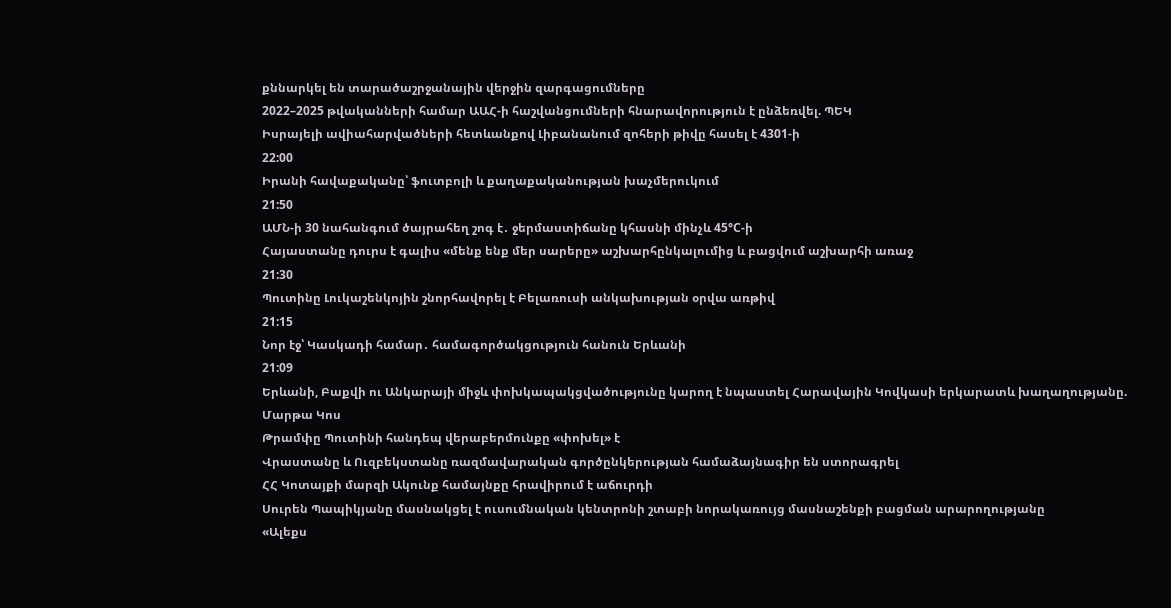քննարկել են տարածաշրջանային վերջին զարգացումները
2022–2025 թվականների համար ԱԱՀ-ի հաշվանցումների հնարավորություն է ընձեռվել. ՊԵԿ
Իսրայելի ավիահարվածների հետևանքով Լիբանանում զոհերի թիվը հասել է 4301-ի
22:00
Իրանի հավաքականը՝ ֆուտբոլի և քաղաքականության խաչմերուկում
21:50
ԱՄՆ-ի 30 նահանգում ծայրահեղ շոգ է․ ջերմաստիճանը կհասնի մինչև 45°C-ի
Հայաստանը դուրս է գալիս «մենք ենք մեր սարերը» աշխարհընկալումից և բացվում աշխարհի առաջ
21:30
Պուտինը Լուկաշենկոյին շնորհավորել է Բելառուսի անկախության օրվա առթիվ
21:15
Նոր էջ՝ Կասկադի համար․ համագործակցություն հանուն Երևանի
21:09
Երևանի, Բաքվի ու Անկարայի միջև փոխկապակցվածությունը կարող է նպաստել Հարավային Կովկասի երկարատև խաղաղությանը. Մարթա Կոս
Թրամփը Պուտինի հանդեպ վերաբերմունքը «փոխել» է
Վրաստանը և Ուզբեկստանը ռազմավարական գործընկերության համաձայնագիր են ստորագրել
ՀՀ Կոտայքի մարզի Ակունք համայնքը հրավիրում է աճուրդի
Սուրեն Պապիկյանը մասնակցել է ուսումնական կենտրոնի շտաբի նորակառույց մասնաշենքի բացման արարողությանը
«Ալեքս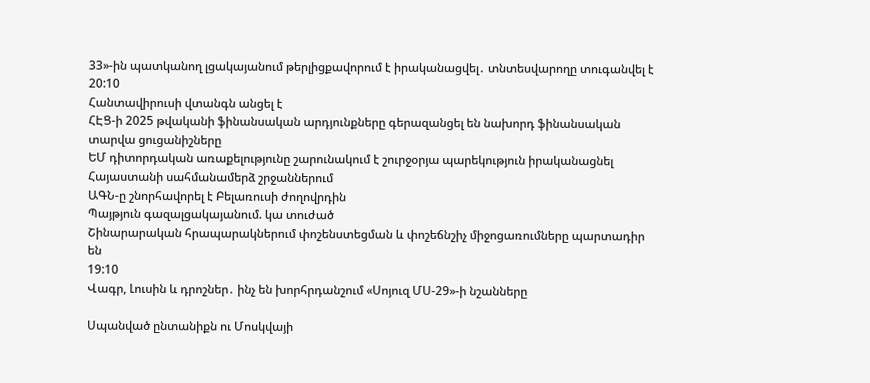33»-ին պատկանող լցակայանում թերլիցքավորում է իրականացվել․ տնտեսվարողը տուգանվել է
20:10
Հանտավիրուսի վտանգն անցել է
ՀԷՑ-ի 2025 թվականի ֆինանսական արդյունքները գերազանցել են նախորդ ֆինանսական տարվա ցուցանիշները
ԵՄ դիտորդական առաքելությունը շարունակում է շուրջօրյա պարեկություն իրականացնել Հայաստանի սահմանամերձ շրջաններում
ԱԳՆ-ը շնորհավորել է Բելառուսի ժողովրդին
Պայթյուն գազալցակայանում. կա տուժած
Շինարարական հրապարակներում փոշենստեցման և փոշեճնշիչ միջոցառումները պարտադիր են
19:10
Վագր, Լուսին և դրոշներ․ ինչ են խորհրդանշում «Սոյուզ ՄՍ-29»-ի նշանները

Սպանված ընտանիքն ու Մոսկվայի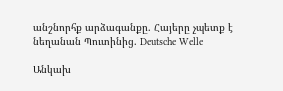անշնորհք արձագանքը. Հայերը չպետք է նեղանան Պուտինից. Deutsche Welle

Անկախ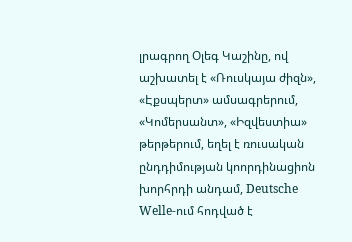լրագրող Օլեգ Կաշինը, ով աշխատել է «Ռուսկայա ժիզն», «Էքսպերտ» ամսագրերում, «Կոմերսանտ», «Իզվեստիա» թերթերում, եղել է ռուսական ընդդիմության կոորդինացիոն խորհրդի անդամ, Deutsche Welle-ում հոդված է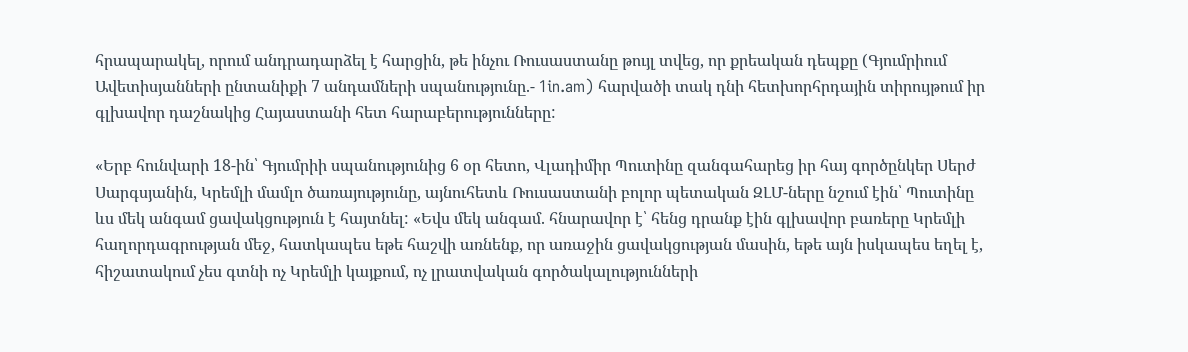հրապարակել, որում անդրադարձել է հարցին, թե ինչու Ռուսաստանը թույլ տվեց, որ քրեական դեպքը (Գյումրիում Ավետիսյանների ընտանիքի 7 անդամների սպանությունը.- 1in.am) հարվածի տակ դնի հետխորհրդային տիրույթում իր գլխավոր դաշնակից Հայաստանի հետ հարաբերությունները:

«Երբ հունվարի 18-ին՝ Գյումրիի սպանությունից 6 օր հետո, Վլադիմիր Պուտինը զանգահարեց իր հայ գործընկեր Սերժ Սարգսյանին, Կրեմլի մամլո ծառայությունը, այնուհետև Ռուսաստանի բոլոր պետական ԶԼՄ-ները նշում էին՝ Պուտինը ևս մեկ անգամ ցավակցություն է հայտնել: «Եվս մեկ անգամ. հնարավոր է՝ հենց դրանք էին գլխավոր բառերը Կրեմլի հաղորդագրության մեջ, հատկապես եթե հաշվի առնենք, որ առաջին ցավակցության մասին, եթե այն իսկապես եղել է, հիշատակում չես գտնի ոչ Կրեմլի կայքում, ոչ լրատվական գործակալությունների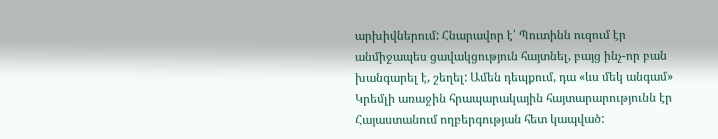արխիվներում: Հնարավոր է՝ Պուտինն ուզում էր անմիջապես ցավակցություն հայտնել, բայց ինչ-որ բան խանգարել է, շեղել: Ամեն դեպքում, դա «ևս մեկ անգամ» Կրեմլի առաջին հրապարակային հայտարարությունն էր Հայաստանում ողբերգության հետ կապված: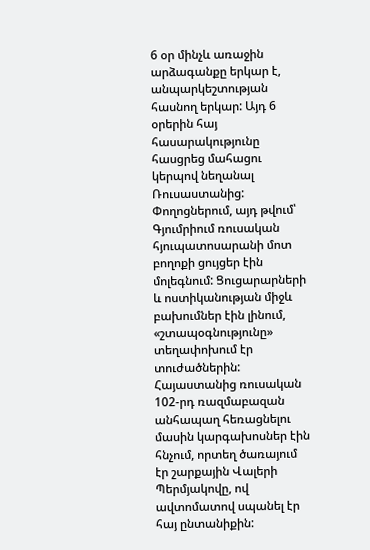6 օր մինչև առաջին արձագանքը երկար է, անպարկեշտության հասնող երկար: Այդ 6 օրերին հայ հասարակությունը հասցրեց մահացու կերպով նեղանալ Ռուսաստանից: Փողոցներում, այդ թվում՝ Գյումրիում ռուսական հյուպատոսարանի մոտ բողոքի ցույցեր էին մոլեգնում: Ցուցարարների և ոստիկանության միջև բախումներ էին լինում, «շտապօգնությունը» տեղափոխում էր տուժածներին: Հայաստանից ռուսական 102-րդ ռազմաբազան անհապաղ հեռացնելու մասին կարգախոսներ էին հնչում, որտեղ ծառայում էր շարքային Վալերի Պերմյակովը, ով ավտոմատով սպանել էր հայ ընտանիքին: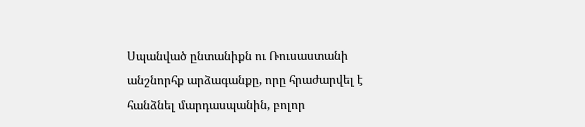Սպանված ընտանիքն ու Ռուսաստանի անշնորհք արձագանքը, որը հրաժարվել է հանձնել մարդասպանին, բոլոր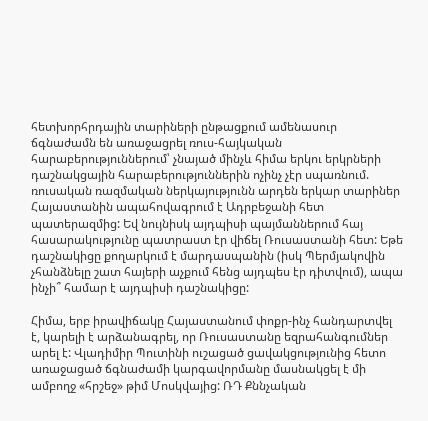հետխորհրդային տարիների ընթացքում ամենասուր ճգնաժամն են առաջացրել ռուս-հայկական հարաբերություններում՝ չնայած մինչև հիմա երկու երկրների դաշնակցային հարաբերություններին ոչինչ չէր սպառնում. ռուսական ռազմական ներկայությունն արդեն երկար տարիներ Հայաստանին ապահովագրում է Ադրբեջանի հետ պատերազմից: Եվ նույնիսկ այդպիսի պայմաններում հայ հասարակությունը պատրաստ էր վիճել Ռուսաստանի հետ: Եթե դաշնակիցը քողարկում է մարդասպանին (իսկ Պերմյակովին չհանձնելը շատ հայերի աչքում հենց այդպես էր դիտվում), ապա ինչի՞ համար է այդպիսի դաշնակիցը:

Հիմա, երբ իրավիճակը Հայաստանում փոքր-ինչ հանդարտվել է, կարելի է արձանագրել, որ Ռուսաստանը եզրահանգումներ արել է: Վլադիմիր Պուտինի ուշացած ցավակցությունից հետո առաջացած ճգնաժամի կարգավորմանը մասնակցել է մի ամբողջ «հրշեջ» թիմ Մոսկվայից: ՌԴ Քննչական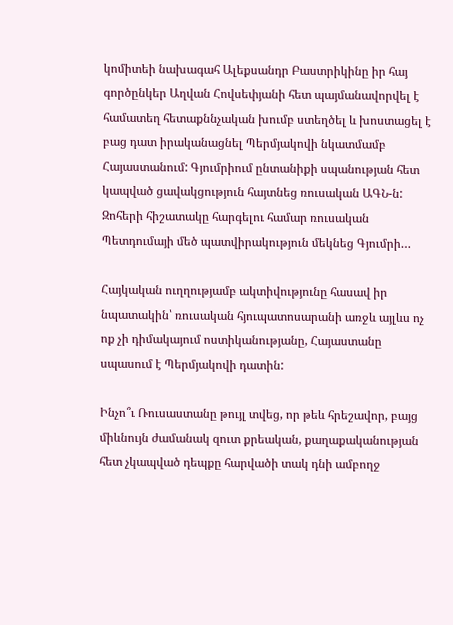կոմիտեի նախագահ Ալեքսանդր Բաստրիկինը իր հայ գործընկեր Աղվան Հովսեփյանի հետ պայմանավորվել է համատեղ հետաքննչական խումբ ստեղծել և խոստացել է բաց դատ իրականացնել Պերմյակովի նկատմամբ Հայաստանում: Գյումրիում ընտանիքի սպանության հետ կապված ցավակցություն հայտնեց ռուսական ԱԳՆ-ն: Զոհերի հիշատակը հարգելու համար ռուսական Պետդումայի մեծ պատվիրակություն մեկնեց Գյումրի…

Հայկական ուղղությամբ ակտիվությունը հասավ իր նպատակին՝ ռուսական հյուպատոսարանի առջև այլևս ոչ ոք չի դիմակայում ոստիկանությանը, Հայաստանը սպասում է Պերմյակովի դատին:

Ինչո՞ւ Ռուսաստանը թույլ տվեց, որ թեև հրեշավոր, բայց միևնույն ժամանակ զուտ քրեական, քաղաքականության հետ չկապված դեպքը հարվածի տակ դնի ամբողջ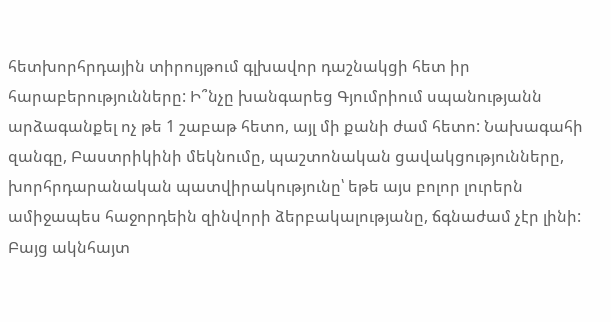հետխորհրդային տիրույթում գլխավոր դաշնակցի հետ իր հարաբերությունները: Ի՞նչը խանգարեց Գյումրիում սպանությանն արձագանքել ոչ թե 1 շաբաթ հետո, այլ մի քանի ժամ հետո: Նախագահի զանգը, Բաստրիկինի մեկնումը, պաշտոնական ցավակցությունները, խորհրդարանական պատվիրակությունը՝ եթե այս բոլոր լուրերն ամիջապես հաջորդեին զինվորի ձերբակալությանը, ճգնաժամ չէր լինի: Բայց ակնհայտ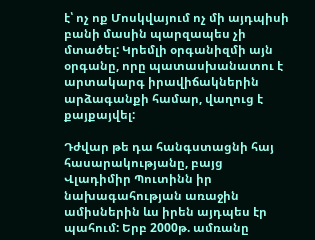է՝ ոչ ոք Մոսկվայում ոչ մի այդպիսի բանի մասին պարզապես չի մտածել: Կրեմլի օրգանիզմի այն օրգանը, որը պատասխանատու է արտակարգ իրավիճակներին արձագանքի համար, վաղուց է քայքայվել:

Դժվար թե դա հանգստացնի հայ հասարակությանը, բայց Վլադիմիր Պուտինն իր նախագահության առաջին ամիսներին ևս իրեն այդպես էր պահում: Երբ 2000թ. ամռանը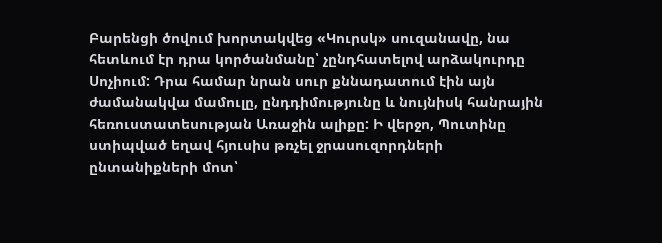Բարենցի ծովում խորտակվեց «Կուրսկ» սուզանավը, նա հետևում էր դրա կործանմանը՝ չընդհատելով արձակուրդը Սոչիում: Դրա համար նրան սուր քննադատում էին այն ժամանակվա մամուլը, ընդդիմությունը և նույնիսկ հանրային հեռուստատեսության Առաջին ալիքը: Ի վերջո, Պուտինը ստիպված եղավ հյուսիս թռչել ջրասուզորդների ընտանիքների մոտ՝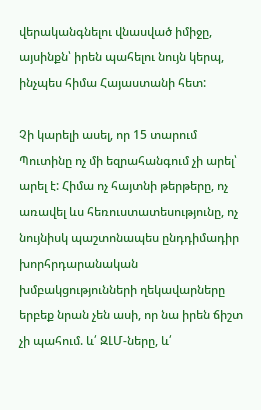վերականգնելու վնասված իմիջը, այսինքն՝ իրեն պահելու նույն կերպ, ինչպես հիմա Հայաստանի հետ:

Չի կարելի ասել, որ 15 տարում Պուտինը ոչ մի եզրահանգում չի արել՝ արել է: Հիմա ոչ հայտնի թերթերը, ոչ առավել ևս հեռուստատեսությունը, ոչ նույնիսկ պաշտոնապես ընդդիմադիր խորհրդարանական խմբակցությունների ղեկավարները երբեք նրան չեն ասի, որ նա իրեն ճիշտ չի պահում. և՛ ԶԼՄ-ները, և՛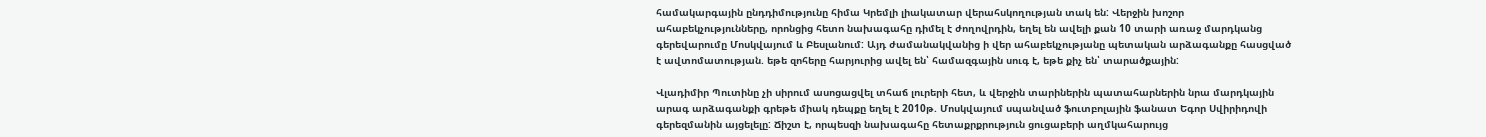համակարգային ընդդիմությունը հիմա Կրեմլի լիակատար վերահսկողության տակ են: Վերջին խոշոր ահաբեկչությունները, որոնցից հետո նախագահը դիմել է ժողովրդին, եղել են ավելի քան 10 տարի առաջ մարդկանց գերեվարումը Մոսկվայում և Բեսլանում: Այդ ժամանակվանից ի վեր ահաբեկչությանը պետական արձագանքը հասցված է ավտոմատության. եթե զոհերը հարյուրից ավել են՝ համազգային սուգ է, եթե քիչ են՝ տարածքային:

Վլադիմիր Պուտինը չի սիրում ասոցացվել տհաճ լուրերի հետ, և վերջին տարիներին պատահարներին նրա մարդկային արագ արձագանքի գրեթե միակ դեպքը եղել է 2010թ. Մոսկվայում սպանված ֆուտբոլային ֆանատ Եգոր Սվիրիդովի գերեզմանին այցելելը: Ճիշտ է, որպեսզի նախագահը հետաքրքրություն ցուցաբերի աղմկահարույց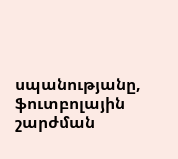սպանությանը, ֆուտբոլային շարժման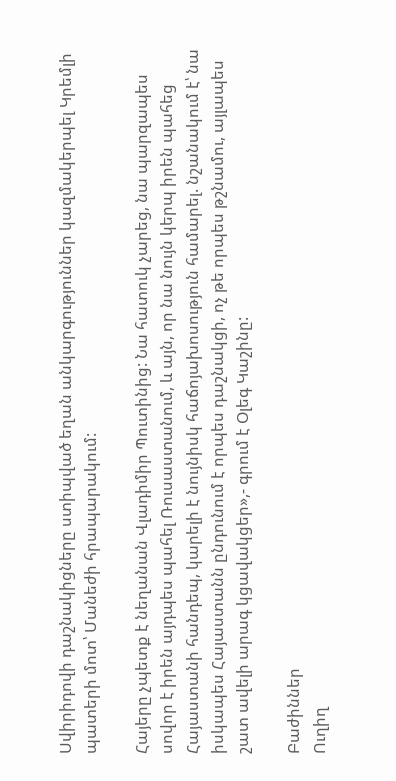Սվիրիդովի դաշնակիցները ստիպված եղան անկարգություններ կազմակերպել Կրեմլի պատերի մոտ՝ Մանեժի հրապարակում:

Հայերը չպետք է նեղանան Վլադիմիր Պուտինից: Նա հատուկ չարեց, նա պարզապես սովոր է իրեն այդպես պահել Ռուսաստանում, և այն, որ նա նույն կերպ իրեն պահեց Հայաստանի հանդեպ, կարելի է նույնիսկ հաճոյախոսություն համարել. նշանակում է՝ նա իսկապես Հայաստանն ընդունում է որպես դաշնակցի, ոչ թե որպես թշնամու, այլապես շատ ավելի արագ կցավակցեր»,- գրում է Օլեգ Կաշինը:

Բաժիններ
Ուղիղ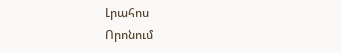Լրահոս
Որոնում